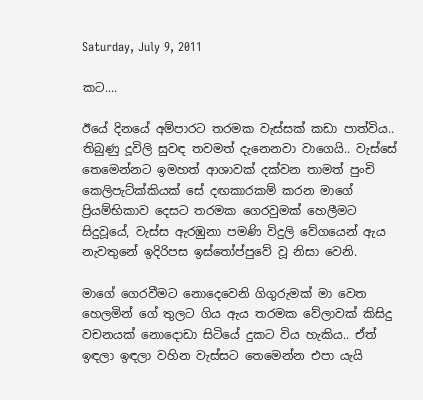Saturday, July 9, 2011

කට....

ඊයේ දිනයේ අම්පාරට තරමක වැස්සක් කඩා පාත්විය.. තිබුණු දූවිලි සුවඳ තවමත් දැනෙනවා වාගෙයි.. වැස්සේ තෙමෙන්නට ඉමහත් ආශාවක් දක්වන තාමත් පුංචි කෙලිපැට්ක්කියක් සේ දඟකාරකම් කරන මාගේ ප්‍රියම්භිකාව දෙසට තරමක ගෙරවුමක් හෙලීමට සිදුවූයේ, වැස්ස ඇරඹුනා පමණි විදුලි වේගයෙන් ඇය නැවතුනේ ඉදිරිපස ඉස්තෝප්පුවේ වූ නිසා වෙනි.

මාගේ ගෙරවීමට නොදෙවෙනි ගිගුරුමක් මා වෙත හෙලමින් ගේ තුලට ගිය ඇය තරමක වේලාවක් කිසිදු වචනයක් නොදොඩා සිටියේ දුකට විය හැකිය.. ඒත් ඉඳලා ඉඳලා වහින වැස්සට තෙමෙන්න එපා යැයි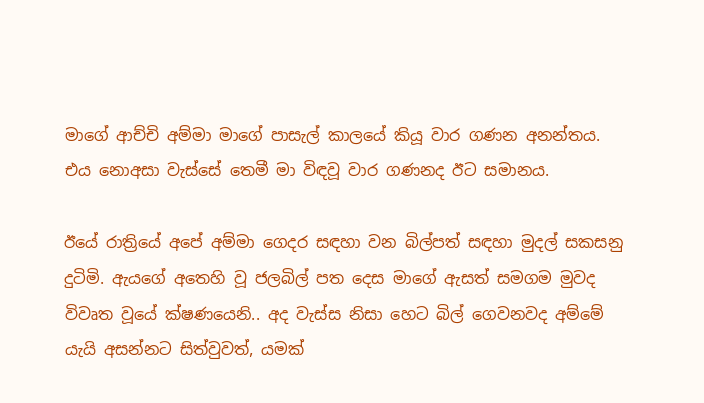මාගේ ආච්චි අම්මා මාගේ පාසැල් කාලයේ කියූ වාර ගණන අනන්තය. එය නොඅසා වැස්සේ තෙමී මා විඳවූ වාර ගණනද ඊට සමානය.

ඊයේ රාත්‍රියේ අපේ අම්මා ගෙදර සඳහා වන බිල්පත් සඳහා මුදල් සකසනු දුටිමි. ඇයගේ අතෙහි වූ ජලබිල් පත දෙස මාගේ ඇසත් සමගම මුවද විවෘත වූයේ ක්ෂණයෙනි.. අද වැස්ස නිසා හෙට බිල් ගෙවනවද අම්මේ යැයි අසන්නට සිත්වුවත්, යමක්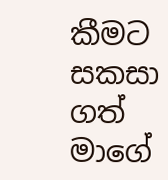කීමට සකසා ගත් මාගේ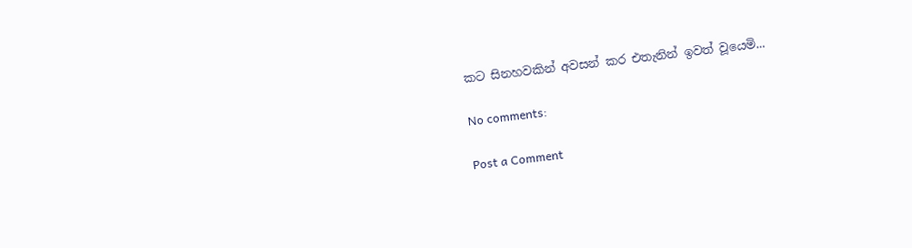කට සිනහවකින් අවසන් කර එතැනින් ඉවත් වූයෙමි...

No comments:

Post a Comment